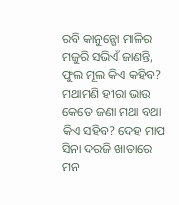ରବି କାନୁନ୍ଗୋ ମାଳିର ମଜୁରି ସଭିଏଁ ଜାଣନ୍ତି, ଫୁଲ ମୂଲ କିଏ କହିବ? ମଥାମଣି ହୀରା ଭାଉ କେତେ ଜଣା ମଥା ବଥା କିଏ ସହିବ? ଦେହ ମାପ ସିନା ଦରଜି ଖାତାରେ ମନ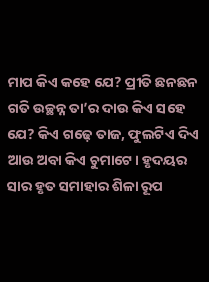ମାପ କିଏ କହେ ଯେ? ପ୍ରୀତି ଛନଛନ ଗତି ଉଚ୍ଛନ୍ନ ତା’ର ଦାଉ କିଏ ସହେ ଯେ? କିଏ ଗଢ଼େ ତାଜ, ଫୁଲଟିଏ ଦିଏ ଆଉ ଅବା କିଏ ଚୁମାଟେ। ହୃଦୟର ସାର ହୃତ ସମାହାର ଶିଳା ରୂପ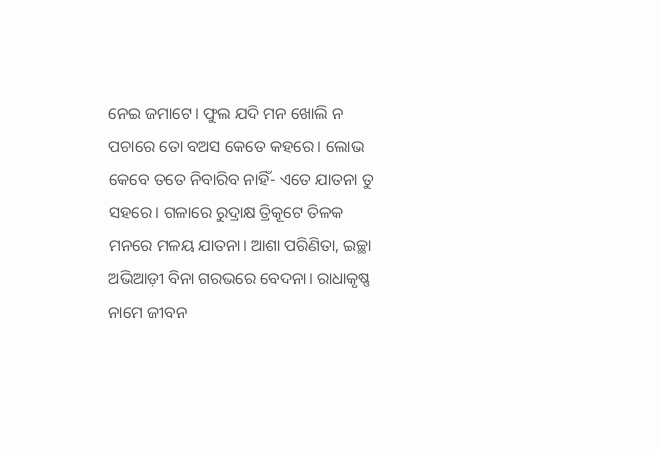ନେଇ ଜମାଟେ। ଫୁଲ ଯଦି ମନ ଖୋଲି ନ ପଚାରେ ତୋ ବଅସ କେତେ କହରେ। ଲୋଭ କେବେ ତତେ ନିବାରିବ ନାହିଁ- ଏତେ ଯାତନା ତୁ ସହରେ। ଗଳାରେ ରୁଦ୍ରାକ୍ଷ ତ୍ରିକୂଟେ ତିଳକ ମନରେ ମଳୟ ଯାତନା। ଆଶା ପରିଣିତା, ଇଚ୍ଛା ଅଭିଆଡ଼ୀ ବିନା ଗରଭରେ ବେଦନା। ରାଧାକୃଷ୍ଣ ନାମେ ଜୀବନ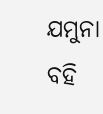ଯମୁନା ବହି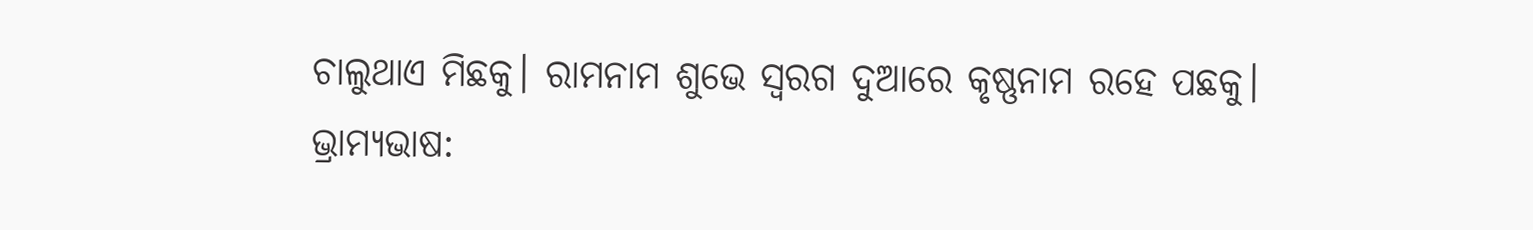ଚାଲୁଥାଏ ମିଛକୁ। ରାମନାମ ଶୁଭେ ସ୍ୱରଗ ଦୁଆରେ କୃଷ୍ଣନାମ ରହେ ପଛକୁ। ଭ୍ରାମ୍ୟଭାଷ: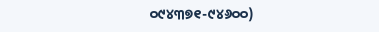୦୯୪୩୭୧-୯୪୬୦୦)